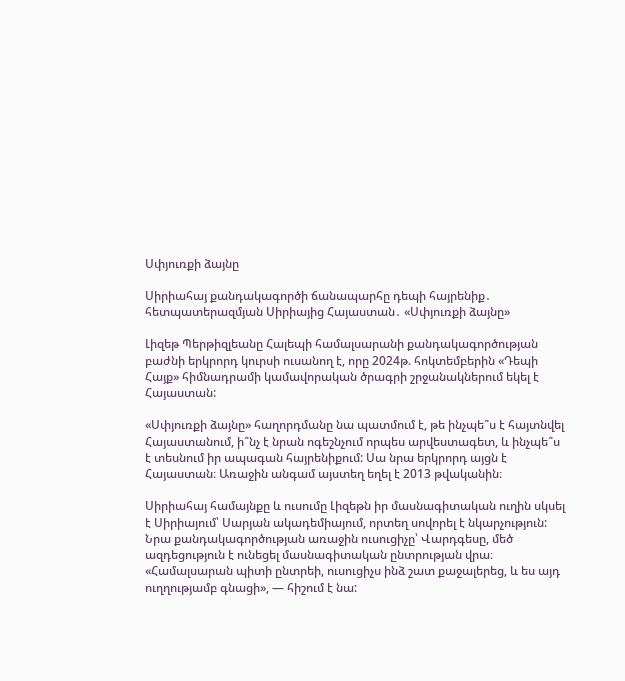Սփյուռքի ձայնը

Սիրիահայ քանդակագործի ճանապարհը դեպի հայրենիք․ հետպատերազմյան Սիրիայից Հայաստան․ «Սփյուռքի ձայնը»

Լիզեթ Պերթիզլեանը Հալեպի համալսարանի քանդակագործության բաժնի երկրորդ կուրսի ուսանող է, որը 2024թ. հոկտեմբերին «Դեպի Հայք» հիմնադրամի կամավորական ծրագրի շրջանակներում եկել է Հայաստան:

«Սփյուռքի ձայնը» հաղորդմանը նա պատմում է, թե ինչպե՞ս է հայտնվել Հայաստանում, ի՞նչ է նրան ոգեշնչում որպես արվեստագետ, և ինչպե՞ս է տեսնում իր ապագան հայրենիքում: Սա նրա երկրորդ այցն է Հայաստան։ Առաջին անգամ այստեղ եղել է 2013 թվականին։

Սիրիահայ համայնքը և ուսումը Լիզեթն իր մասնագիտական ուղին սկսել է Սիրիայում՝ Սարյան ակադեմիայում, որտեղ սովորել է նկարչություն: Նրա քանդակագործության առաջին ուսուցիչը՝ Վարդգեսը, մեծ ազդեցություն է ունեցել մասնագիտական ընտրության վրա։ «Համալսարան պիտի ընտրեի, ուսուցիչս ինձ շատ քաջալերեց, և ես այդ ուղղությամբ գնացի», — հիշում է նա: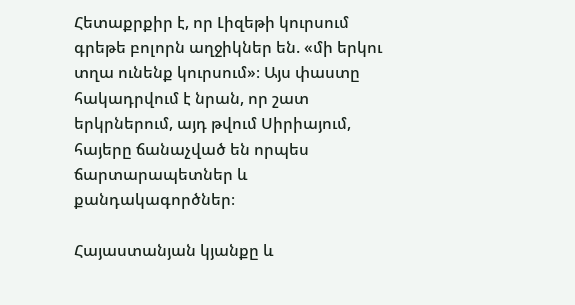Հետաքրքիր է, որ Լիզեթի կուրսում գրեթե բոլորն աղջիկներ են. «մի երկու տղա ունենք կուրսում»։ Այս փաստը հակադրվում է նրան, որ շատ երկրներում, այդ թվում Սիրիայում, հայերը ճանաչված են որպես ճարտարապետներ և քանդակագործներ։

Հայաստանյան կյանքը և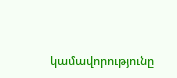կամավորությունը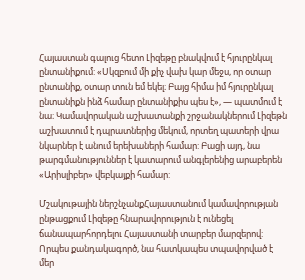Հայաստան գալուց հետո Լիզեթը բնակվում է հյուրընկալ ընտանիքում: «Սկզբում մի քիչ վախ կար մեջս, որ օտար ընտանիք, օտար տուն եմ եկել։ Բայց հիմա իմ հյուրընկալ ընտանիքն ինձ համար ընտանիքիս պես է», — պատմում է նա։ Կամավորական աշխատանքի շրջանակներում Լիզեթն աշխատում է դպրատներից մեկում, որտեղ պատերի վրա նկարներ է անում երեխաների համար: Բացի այդ, նա թարգմանություններ է կատարում անգլերենից արաբերեն «Արիսլիբեր» վեբկայքի համար:

Մշակութային ներշնչանքՀայաստանում կամավորության ընթացքում Լիզեթը հնարավորություն է ունեցել ճանապարհորդելու Հայաստանի տարբեր մարզերով: Որպես քանդակագործ, նա հատկապես տպավորված է մեր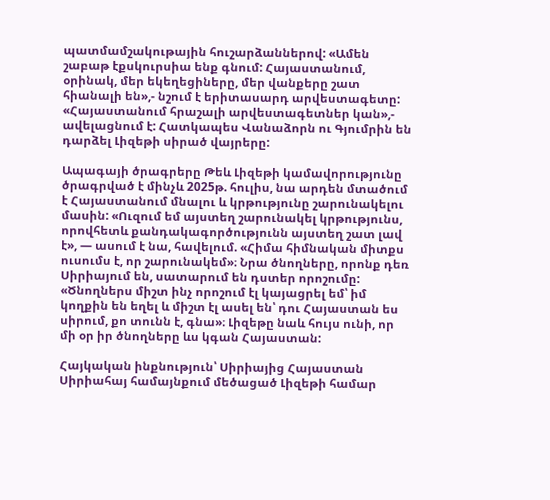պատմամշակութային հուշարձաններով: «Ամեն շաբաթ էքսկուրսիա ենք գնում: Հայաստանում, օրինակ, մեր եկեղեցիները, մեր վանքերը շատ հիանալի են»,- նշում է երիտասարդ արվեստագետը: «Հայաստանում հրաշալի արվեստագետներ կան»,- ավելացնում է: Հատկապես Վանաձորն ու Գյումրին են դարձել Լիզեթի սիրած վայրերը:

Ապագայի ծրագրերը Թեև Լիզեթի կամավորությունը ծրագրված է մինչև 2025թ. հուլիս, նա արդեն մտածում է Հայաստանում մնալու և կրթությունը շարունակելու մասին: «Ուզում եմ այստեղ շարունակել կրթությունս, որովհետև քանդակագործությունն այստեղ շատ լավ է», — ասում է նա, հավելում. «Հիմա հիմնական միտքս ուսումս է, որ շարունակեմ»։ Նրա ծնողները, որոնք դեռ Սիրիայում են, սատարում են դստեր որոշումը: «Ծնողներս միշտ ինչ որոշում էլ կայացրել եմ՝ իմ կողքին են եղել և միշտ էլ ասել են՝ դու Հայաստան ես սիրում, քո տունն է, գնա»։ Լիզեթը նաև հույս ունի, որ մի օր իր ծնողները ևս կգան Հայաստան:

Հայկական ինքնություն՝ Սիրիայից Հայաստան Սիրիահայ համայնքում մեծացած Լիզեթի համար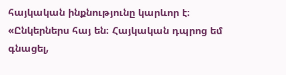հայկական ինքնությունը կարևոր է։ «Ընկերներս հայ են։ Հայկական դպրոց եմ գնացել,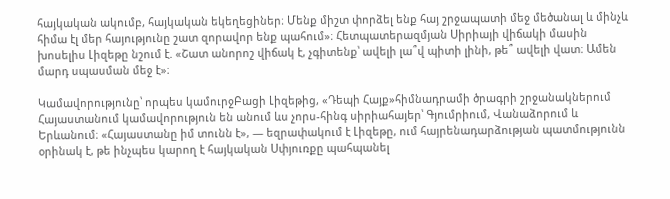հայկական ակումբ, հայկական եկեղեցիներ։ Մենք միշտ փորձել ենք հայ շրջապատի մեջ մեծանալ և մինչև հիմա էլ մեր հայությունը շատ զորավոր ենք պահում»։ Հետպատերազմյան Սիրիայի վիճակի մասին խոսելիս Լիզեթը նշում է. «Շատ անորոշ վիճակ է, չգիտենք՝ ավելի լա՞վ պիտի լինի, թե՞ ավելի վատ։ Ամեն մարդ սպասման մեջ է»։

Կամավորությունը՝ որպես կամուրջԲացի Լիզեթից, «Դեպի Հայք»հիմնադրամի ծրագրի շրջանակներում Հայաստանում կամավորություն են անում ևս չորս-հինգ սիրիահայեր՝ Գյումրիում, Վանաձորում և Երևանում։ «Հայաստանը իմ տունն է», — եզրափակում է Լիզեթը, ում հայրենադարձության պատմությունն օրինակ է, թե ինչպես կարող է հայկական Սփյուռքը պահպանել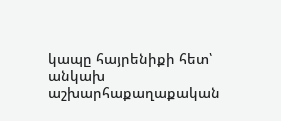կապը հայրենիքի հետ՝ անկախ աշխարհաքաղաքական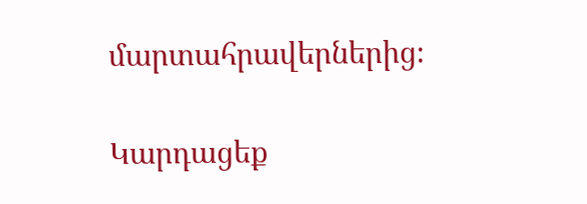մարտահրավերներից։

Կարդացեք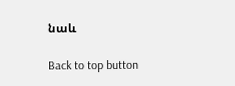նաև

Back to top button